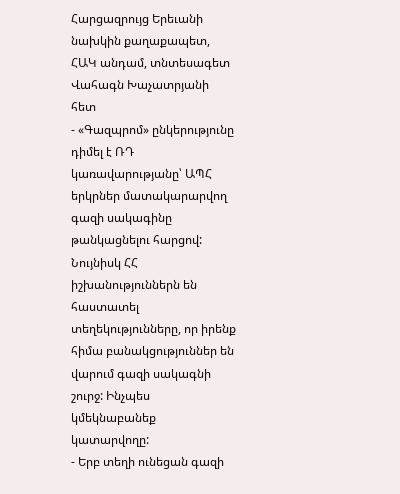Հարցազրույց Երեւանի նախկին քաղաքապետ, ՀԱԿ անդամ, տնտեսագետ Վահագն Խաչատրյանի հետ
- «Գազպրոմ» ընկերությունը դիմել է ՌԴ կառավարությանը՝ ԱՊՀ երկրներ մատակարարվող գազի սակագինը թանկացնելու հարցով: Նույնիսկ ՀՀ իշխանություններն են հաստատել տեղեկությունները, որ իրենք հիմա բանակցություններ են վարում գազի սակագնի շուրջ: Ինչպես կմեկնաբանեք կատարվողը:
- Երբ տեղի ունեցան գազի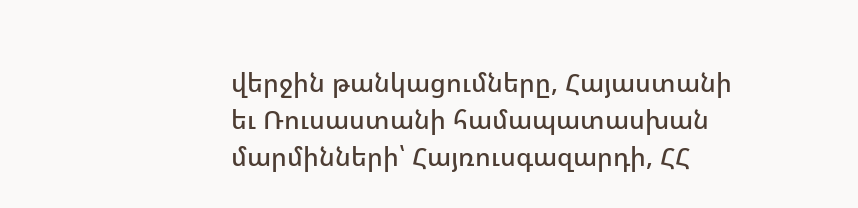վերջին թանկացումները, Հայաստանի եւ Ռուսաստանի համապատասխան մարմինների՝ Հայռուսգազարդի, ՀՀ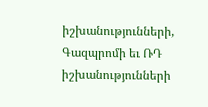իշխանությունների, Գազպրոմի եւ ՌԴ իշխանությունների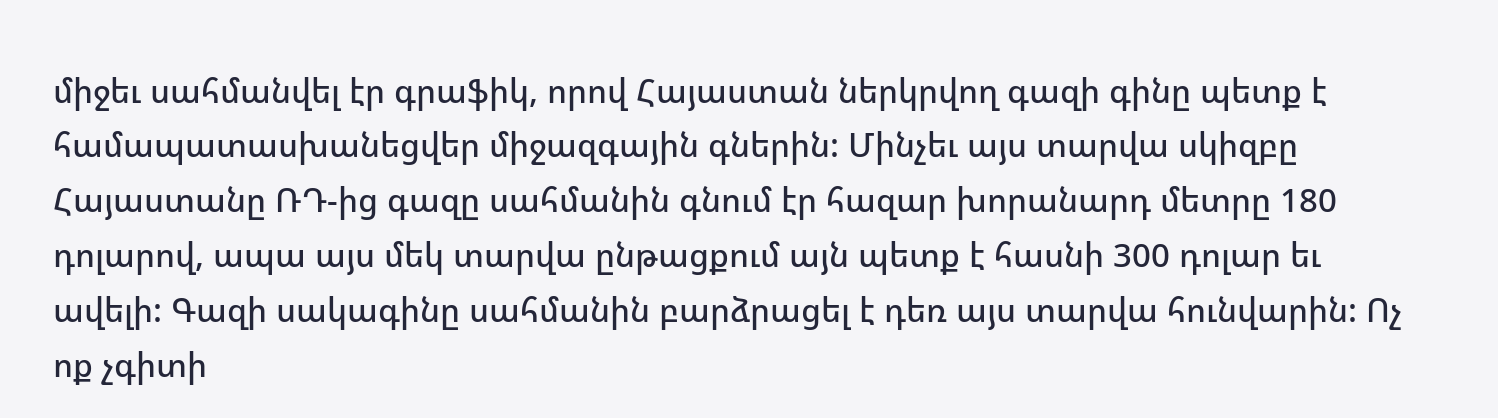միջեւ սահմանվել էր գրաֆիկ, որով Հայաստան ներկրվող գազի գինը պետք է համապատասխանեցվեր միջազգային գներին: Մինչեւ այս տարվա սկիզբը Հայաստանը ՌԴ-ից գազը սահմանին գնում էր հազար խորանարդ մետրը 180 դոլարով, ապա այս մեկ տարվա ընթացքում այն պետք է հասնի 300 դոլար եւ ավելի: Գազի սակագինը սահմանին բարձրացել է դեռ այս տարվա հունվարին: Ոչ ոք չգիտի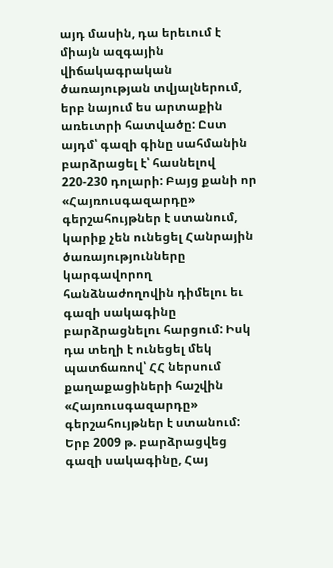այդ մասին, դա երեւում է միայն ազգային վիճակագրական ծառայության տվյալներում, երբ նայում ես արտաքին առեւտրի հատվածը: Ըստ այդմ՝ գազի գինը սահմանին բարձրացել է՝ հասնելով 220-230 դոլարի: Բայց քանի որ «Հայռուսգազարդը» գերշահույթներ է ստանում, կարիք չեն ունեցել Հանրային ծառայությունները կարգավորող հանձնաժողովին դիմելու եւ գազի սակագինը բարձրացնելու հարցում: Իսկ դա տեղի է ունեցել մեկ պատճառով՝ ՀՀ ներսում քաղաքացիների հաշվին «Հայռուսգազարդը» գերշահույթներ է ստանում: Երբ 2009 թ. բարձրացվեց գազի սակագինը, Հայ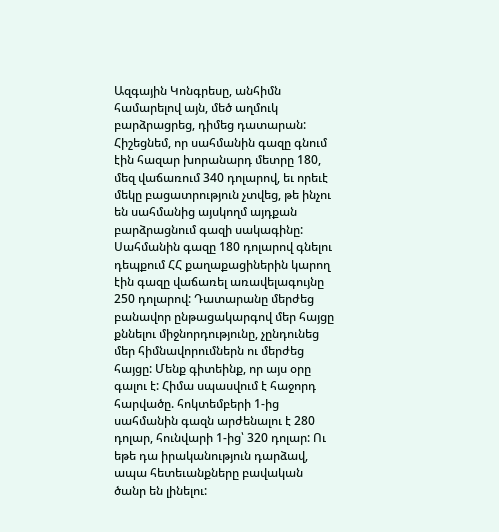Ազգային Կոնգրեսը, անհիմն համարելով այն, մեծ աղմուկ բարձրացրեց, դիմեց դատարան: Հիշեցնեմ, որ սահմանին գազը գնում էին հազար խորանարդ մետրը 180, մեզ վաճառում 340 դոլարով, եւ որեւէ մեկը բացատրություն չտվեց, թե ինչու են սահմանից այսկողմ այդքան բարձրացնում գազի սակագինը: Սահմանին գազը 180 դոլարով գնելու դեպքում ՀՀ քաղաքացիներին կարող էին գազը վաճառել առավելագույնը 250 դոլարով: Դատարանը մերժեց բանավոր ընթացակարգով մեր հայցը քննելու միջնորդությունը, չընդունեց մեր հիմնավորումներն ու մերժեց հայցը: Մենք գիտեինք, որ այս օրը գալու է: Հիմա սպասվում է հաջորդ հարվածը. հոկտեմբերի 1-ից սահմանին գազն արժենալու է 280 դոլար, հունվարի 1-ից՝ 320 դոլար: Ու եթե դա իրականություն դարձավ, ապա հետեւանքները բավական ծանր են լինելու: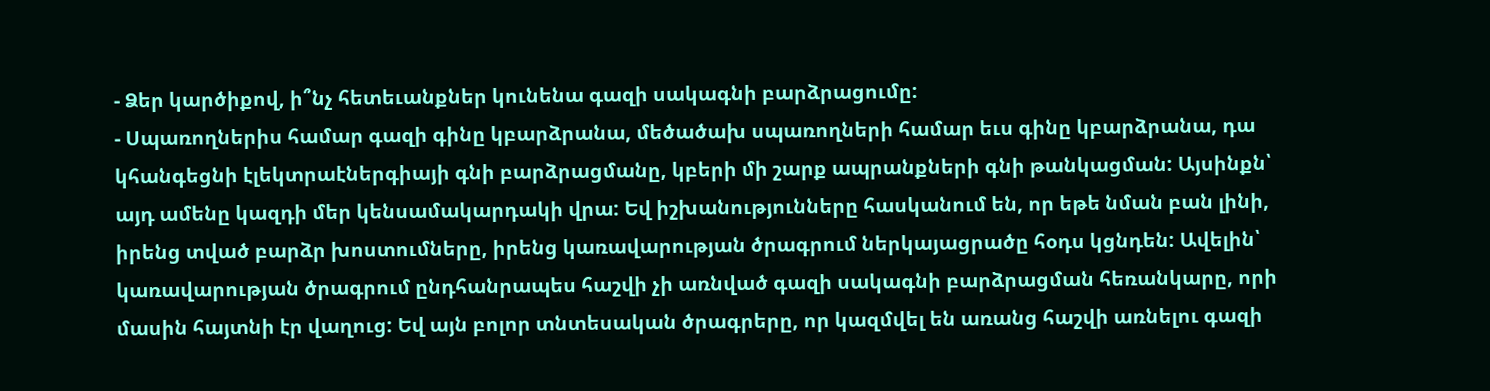- Ձեր կարծիքով, ի՞նչ հետեւանքներ կունենա գազի սակագնի բարձրացումը:
- Սպառողներիս համար գազի գինը կբարձրանա, մեծածախ սպառողների համար եւս գինը կբարձրանա, դա կհանգեցնի էլեկտրաէներգիայի գնի բարձրացմանը, կբերի մի շարք ապրանքների գնի թանկացման: Այսինքն՝ այդ ամենը կազդի մեր կենսամակարդակի վրա: Եվ իշխանությունները հասկանում են, որ եթե նման բան լինի, իրենց տված բարձր խոստումները, իրենց կառավարության ծրագրում ներկայացրածը հօդս կցնդեն: Ավելին՝ կառավարության ծրագրում ընդհանրապես հաշվի չի առնված գազի սակագնի բարձրացման հեռանկարը, որի մասին հայտնի էր վաղուց: Եվ այն բոլոր տնտեսական ծրագրերը, որ կազմվել են առանց հաշվի առնելու գազի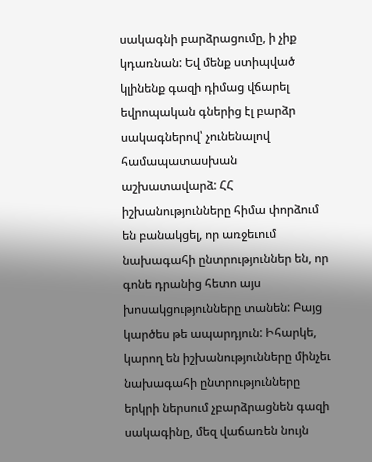սակագնի բարձրացումը, ի չիք կդառնան: Եվ մենք ստիպված կլինենք գազի դիմաց վճարել եվրոպական գներից էլ բարձր սակագներով՝ չունենալով համապատասխան աշխատավարձ: ՀՀ իշխանությունները հիմա փորձում են բանակցել, որ առջեւում նախագահի ընտրություններ են, որ գոնե դրանից հետո այս խոսակցությունները տանեն: Բայց կարծես թե ապարդյուն: Իհարկե, կարող են իշխանությունները մինչեւ նախագահի ընտրությունները երկրի ներսում չբարձրացնեն գազի սակագինը, մեզ վաճառեն նույն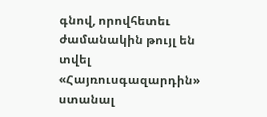գնով, որովհետեւ ժամանակին թույլ են տվել «Հայռուսգազարդին» ստանալ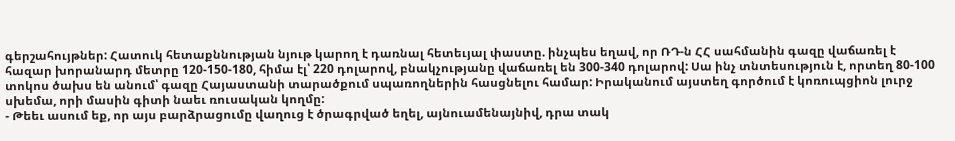գերշահույթներ: Հատուկ հետաքննության նյութ կարող է դառնալ հետեւյալ փաստը. ինչպես եղավ, որ ՌԴ-ն ՀՀ սահմանին գազը վաճառել է հազար խորանարդ մետրը 120-150-180, հիմա էլ՝ 220 դոլարով, բնակչությանը վաճառել են 300-340 դոլարով: Սա ինչ տնտեսություն է, որտեղ 80-100 տոկոս ծախս են անում՝ գազը Հայաստանի տարածքում սպառողներին հասցնելու համար: Իրականում այստեղ գործում է կոռուպցիոն լուրջ սխեմա, որի մասին գիտի նաեւ ռուսական կողմը:
- Թեեւ ասում եք, որ այս բարձրացումը վաղուց է ծրագրված եղել, այնուամենայնիվ, դրա տակ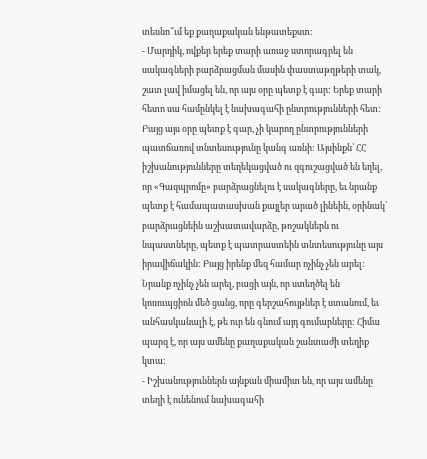տեսնո՞ւմ եք քաղաքական ենթատեքստ:
- Մարդիկ, ովքեր երեք տարի առաջ ստորագրել են սակագների բարձրացման մասին փաստաթղթերի տակ, շատ լավ իմացել են, որ այս օրը պետք է գար: Երեք տարի հետո սա համընկել է նախագահի ընտրությունների հետ: Բայց այս օրը պետք է գար, չի կարող ընտրությունների պատճառով տնտեսությունը կանգ առնի: Այսինքն՝ ՀՀ իշխանությունները տեղեկացված ու զգուշացված են եղել, որ «Գազպրոմը» բարձրացնելու է սակագները, եւ նրանք պետք է համապատասխան քայլեր արած լինեին, օրինակ՝ բարձրացնեին աշխատավարձը, թոշակներն ու նպաստները, պետք է պատրաստեին տնտեսությունը այս իրավիճակին: Բայց իրենք մեզ համար ոչինչ չեն արել: Նրանք ոչինչ չեն արել, բացի այն, որ ստեղծել են կոռուպցիոն մեծ ցանց, որը գերշահույթներ է ստանում, եւ անհասկանալի է, թե ուր են գնում այդ գումարները: Հիմա պարզ է, որ այս ամենը քաղաքական շանտաժի տեղիք կտա:
- Իշխանություններն այնքան միամիտ են, որ այս ամենը տեղի է ունենում նախագահի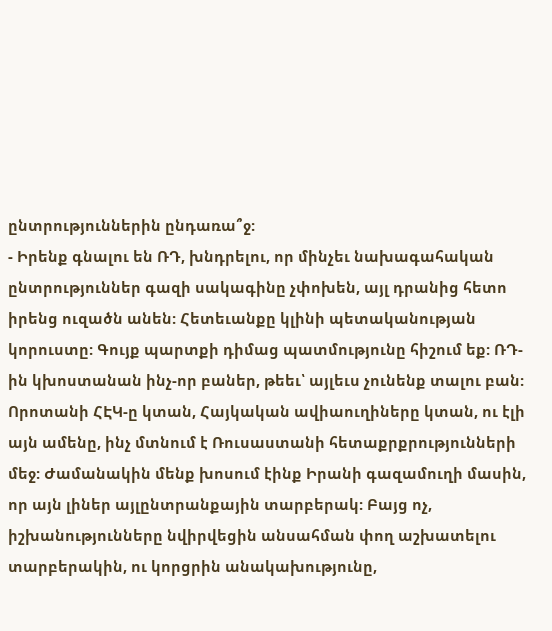ընտրություններին ընդառա՞ջ:
- Իրենք գնալու են ՌԴ, խնդրելու, որ մինչեւ նախագահական ընտրություններ գազի սակագինը չփոխեն, այլ դրանից հետո իրենց ուզածն անեն: Հետեւանքը կլինի պետականության կորուստը: Գույք պարտքի դիմաց պատմությունը հիշում եք: ՌԴ-ին կխոստանան ինչ-որ բաներ, թեեւ՝ այլեւս չունենք տալու բան: Որոտանի ՀԷԿ-ը կտան, Հայկական ավիաուղիները կտան, ու էլի այն ամենը, ինչ մտնում է Ռուսաստանի հետաքրքրությունների մեջ: Ժամանակին մենք խոսում էինք Իրանի գազամուղի մասին, որ այն լիներ այլընտրանքային տարբերակ: Բայց ոչ, իշխանությունները նվիրվեցին անսահման փող աշխատելու տարբերակին, ու կորցրին անակախությունը,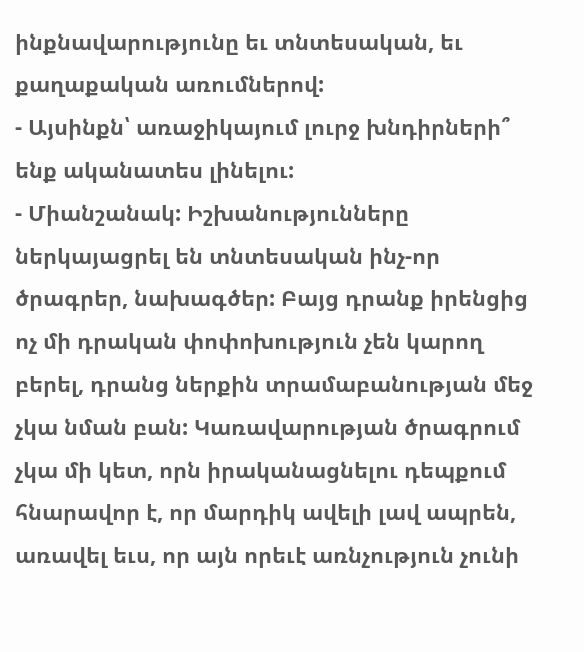ինքնավարությունը եւ տնտեսական, եւ քաղաքական առումներով:
- Այսինքն՝ առաջիկայում լուրջ խնդիրների՞ ենք ականատես լինելու:
- Միանշանակ: Իշխանությունները ներկայացրել են տնտեսական ինչ-որ ծրագրեր, նախագծեր: Բայց դրանք իրենցից ոչ մի դրական փոփոխություն չեն կարող բերել, դրանց ներքին տրամաբանության մեջ չկա նման բան: Կառավարության ծրագրում չկա մի կետ, որն իրականացնելու դեպքում հնարավոր է, որ մարդիկ ավելի լավ ապրեն, առավել եւս, որ այն որեւէ առնչություն չունի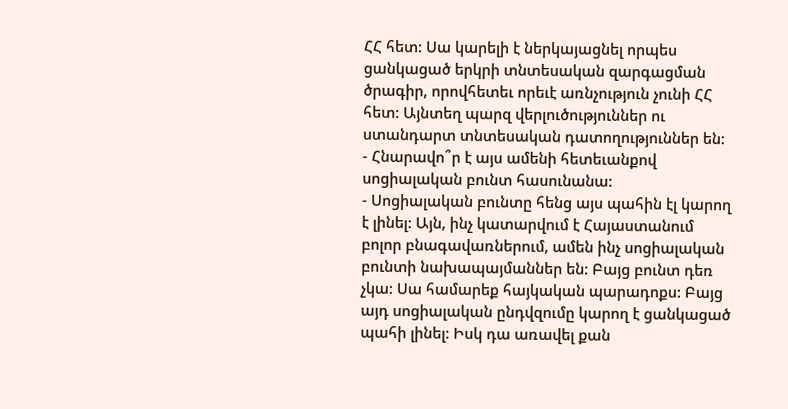ՀՀ հետ: Սա կարելի է ներկայացնել որպես ցանկացած երկրի տնտեսական զարգացման ծրագիր, որովհետեւ որեւէ առնչություն չունի ՀՀ հետ: Այնտեղ պարզ վերլուծություններ ու ստանդարտ տնտեսական դատողություններ են:
- Հնարավո՞ր է այս ամենի հետեւանքով սոցիալական բունտ հասունանա:
- Սոցիալական բունտը հենց այս պահին էլ կարող է լինել: Այն, ինչ կատարվում է Հայաստանում բոլոր բնագավառներում, ամեն ինչ սոցիալական բունտի նախապայմաններ են: Բայց բունտ դեռ չկա: Սա համարեք հայկական պարադոքս: Բայց այդ սոցիալական ընդվզումը կարող է ցանկացած պահի լինել: Իսկ դա առավել քան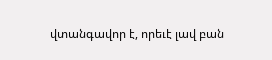վտանգավոր է, որեւէ լավ բան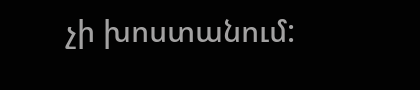չի խոստանում: